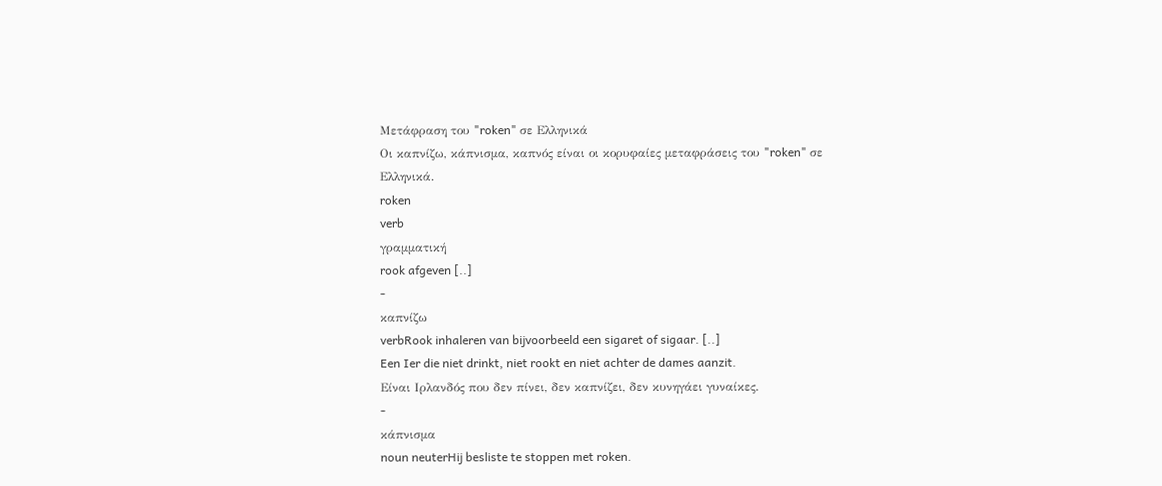Μετάφραση του "roken" σε Ελληνικά
Οι καπνίζω, κάπνισμα, καπνός είναι οι κορυφαίες μεταφράσεις του "roken" σε Ελληνικά.
roken
verb
γραμματική
rook afgeven [..]
-
καπνίζω
verbRook inhaleren van bijvoorbeeld een sigaret of sigaar. [..]
Een Ier die niet drinkt, niet rookt en niet achter de dames aanzit.
Είναι Ιρλανδός που δεν πίνει, δεν καπνίζει, δεν κυνηγάει γυναίκες.
-
κάπνισμα
noun neuterHij besliste te stoppen met roken.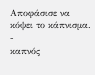Αποφάσισε να κόψει το κάπνισμα.
-
καπνός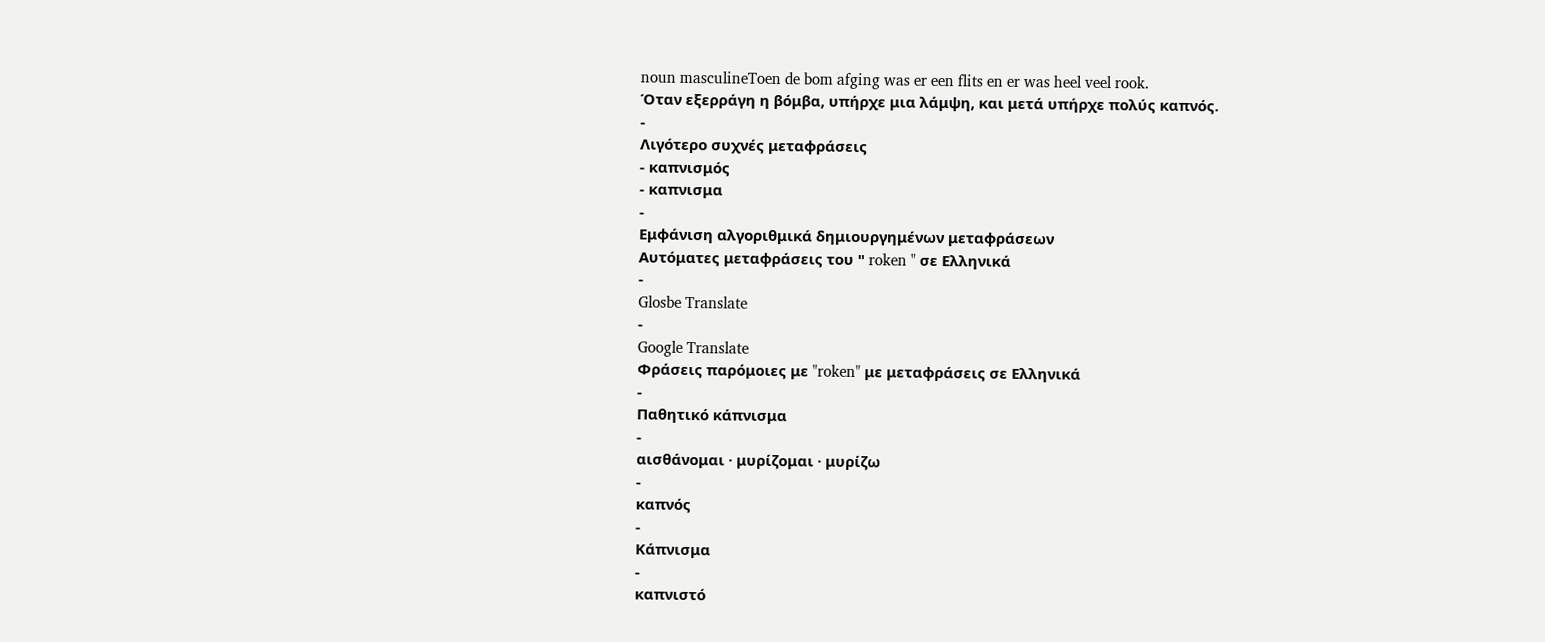noun masculineToen de bom afging was er een flits en er was heel veel rook.
Όταν εξερράγη η βόμβα, υπήρχε μια λάμψη, και μετά υπήρχε πολύς καπνός.
-
Λιγότερο συχνές μεταφράσεις
- καπνισμός
- καπνισμα
-
Εμφάνιση αλγοριθμικά δημιουργημένων μεταφράσεων
Αυτόματες μεταφράσεις του " roken " σε Ελληνικά
-
Glosbe Translate
-
Google Translate
Φράσεις παρόμοιες με "roken" με μεταφράσεις σε Ελληνικά
-
Παθητικό κάπνισμα
-
αισθάνομαι · μυρίζομαι · μυρίζω
-
καπνός
-
Κάπνισμα
-
καπνιστό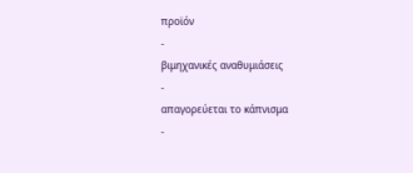προϊόν
-
βιμηχανικές αναθυμιάσεις
-
απαγορεύεται το κάπνισμα
-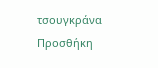τσουγκράνα
Προσθήκη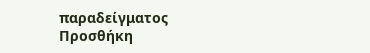παραδείγματος
Προσθήκη